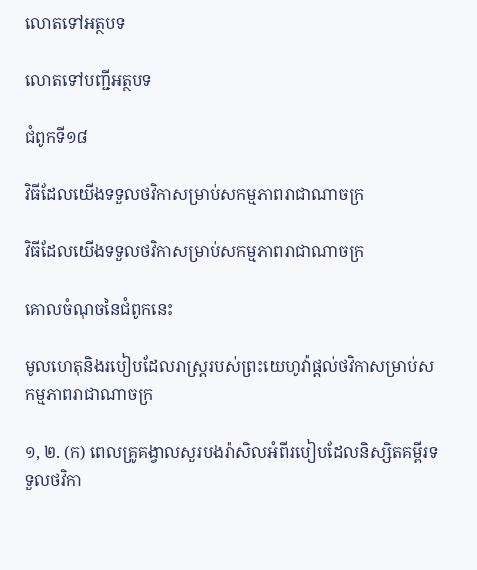លោតទៅអត្ថបទ

លោតទៅបញ្ជីអត្ថបទ

ជំពូកទី១៨

វិធីដែលយើងទទួលថវិកាសម្រាប់សកម្មភាពរាជាណាចក្រ

វិធីដែលយើងទទួលថវិកាសម្រាប់សកម្មភាពរាជាណាចក្រ

គោលចំណុចនៃជំពូកនេះ

មូលហេតុនិងរបៀបដែលរាស្ត្ររបស់ព្រះយេហូវ៉ាផ្ដល់ថវិកាសម្រាប់សកម្មភាពរាជាណាចក្រ

១, ២. (ក) ពេលគ្រូគង្វាលសួរបងរ៉ាសិលអំពីរបៀបដែលនិស្សិតគម្ពីរទទួលថវិកា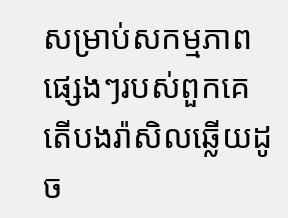សម្រាប់សកម្មភាពផ្សេងៗរបស់ពួកគេ តើបងរ៉ាសិលឆ្លើយដូច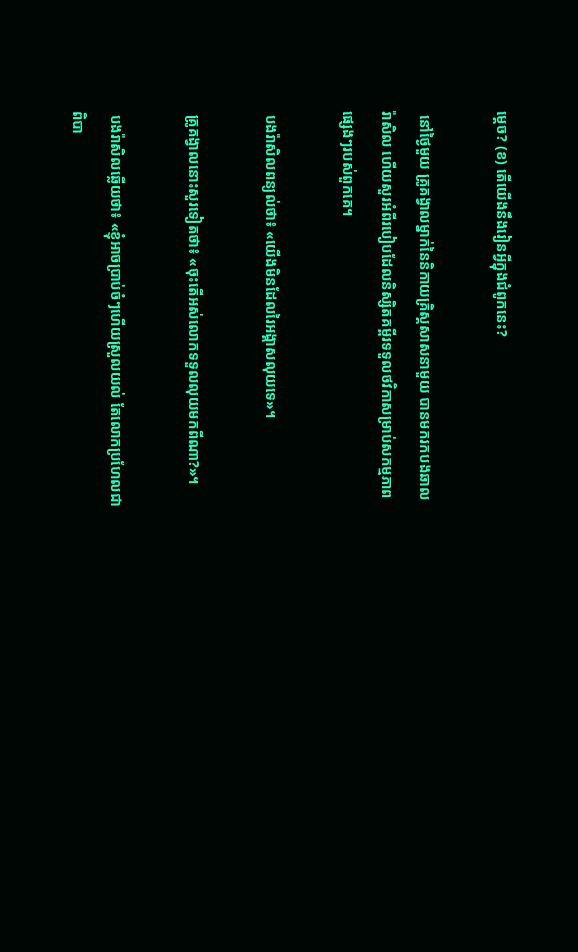ម្ដេច? (ខ) តើយើងនឹងរៀនអ្វីក្នុងជំពូកនេះ?

 នៅថ្ងៃមួយ គ្រូគង្វាលម្នាក់នៃនិកាយគ្រិស្តសាសនាមួយ បានមករកបងឆាល រ៉ាសិល ហើយសួរអំពីរបៀបដែលនិស្សិតគម្ពីរទទួលថវិកាសម្រាប់សកម្មភាពផ្សេងៗរបស់ពួកគេ។

 បងរ៉ាសិលពន្យល់ថា៖ «យើងមិនដែលរៃអង្គាសលុយទេ»។

 គ្រូគង្វាលនោះសួរទៀតថា៖ «ចុះតើអស់លោកទទួលលុយមកពីណា?»។

 បងរ៉ាសិលឆ្លើយថា៖ «ខ្ញុំអាចប្រាប់ចំៗហើយស្រួលយល់ តែលោកប្រហែលជាពិបា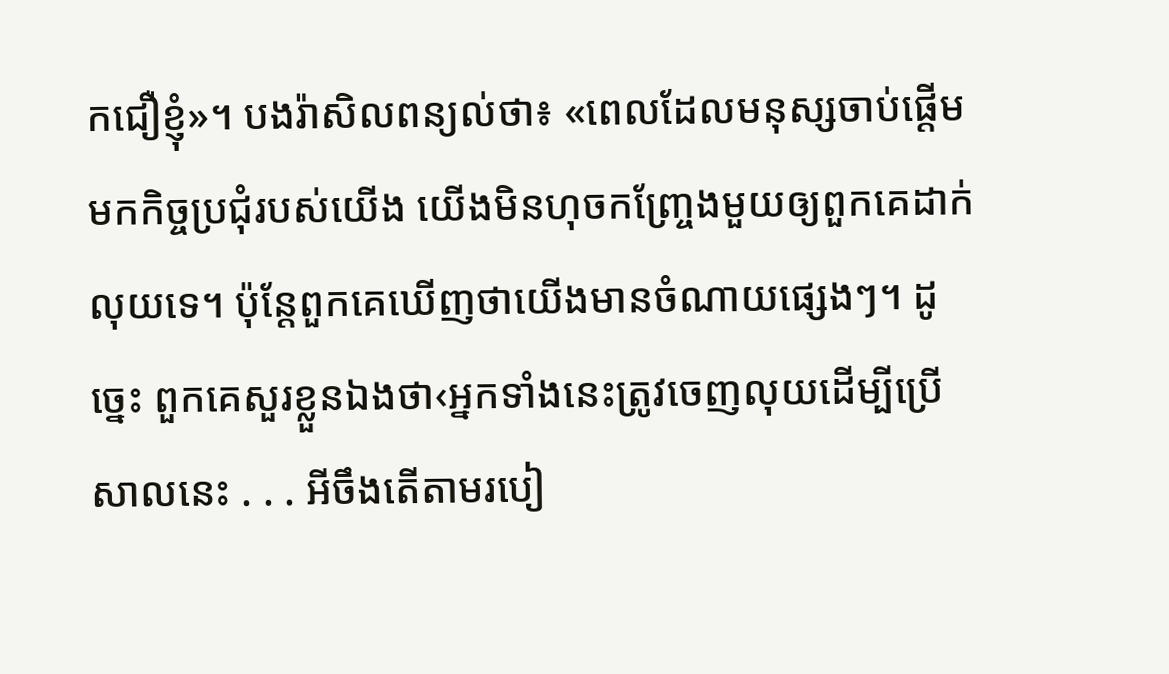កជឿខ្ញុំ»។ បងរ៉ាសិលពន្យល់ថា៖ «ពេលដែលមនុស្សចាប់ផ្ដើមមកកិច្ចប្រជុំរបស់យើង យើងមិនហុចកញ្ច្រែងមួយឲ្យពួកគេដាក់លុយទេ។ ប៉ុន្តែពួកគេឃើញថាយើងមានចំណាយផ្សេងៗ។ ដូច្នេះ ពួកគេសួរខ្លួនឯងថា‹អ្នកទាំងនេះត្រូវចេញលុយដើម្បីប្រើសាលនេះ . . . អីចឹងតើតាមរបៀ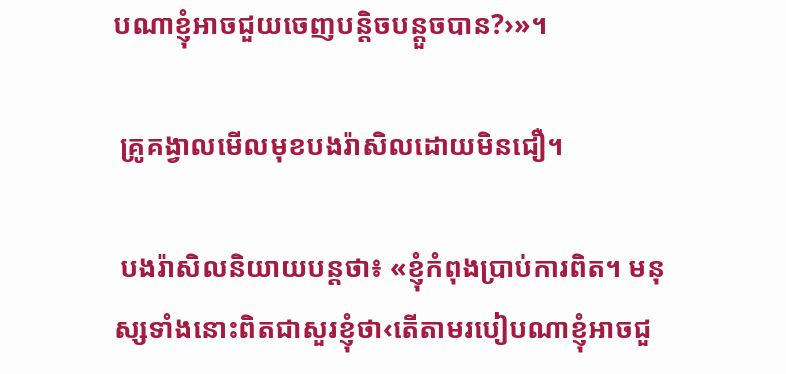បណាខ្ញុំអាចជួយចេញបន្ដិចបន្តួចបាន?›»។

 គ្រូគង្វាលមើលមុខបងរ៉ាសិលដោយមិនជឿ។

 បងរ៉ាសិលនិយាយបន្តថា៖ «ខ្ញុំកំពុងប្រាប់ការពិត។ មនុស្សទាំងនោះពិតជាសួរខ្ញុំថា‹តើតាមរបៀបណាខ្ញុំអាចជួ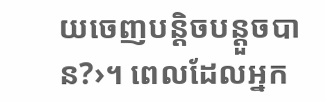យចេញបន្ដិចបន្តួចបាន?›។ ពេលដែលអ្នក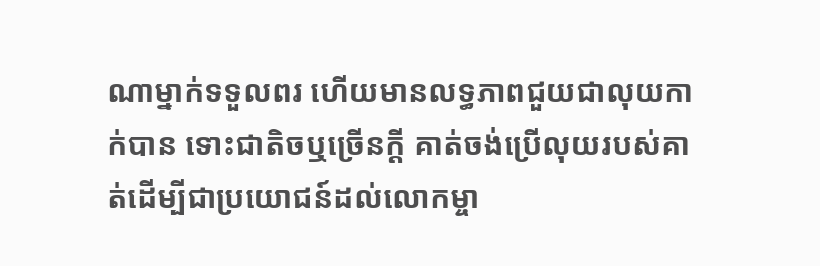ណាម្នាក់ទទួលពរ ហើយមានលទ្ធភាពជួយជាលុយកាក់បាន ទោះជាតិចឬច្រើនក្ដី គាត់ចង់ប្រើលុយរបស់គាត់ដើម្បីជាប្រយោជន៍ដល់លោកម្ចា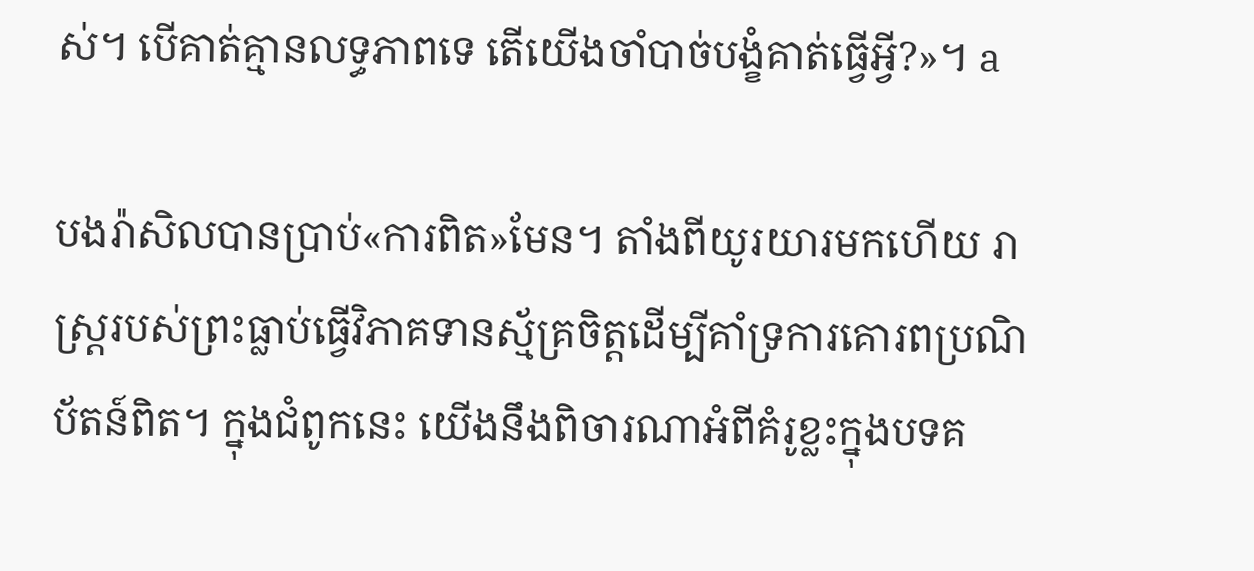ស់។ បើគាត់គ្មានលទ្ធភាពទេ តើយើងចាំបាច់បង្ខំគាត់ធ្វើអ្វី?»។ a

បងរ៉ាសិលបានប្រាប់«ការពិត»មែន។ តាំងពីយូរយារមកហើយ រាស្ត្ររបស់ព្រះធ្លាប់ធ្វើវិភាគទានស្ម័គ្រចិត្តដើម្បីគាំទ្រការគោរពប្រណិប័តន៍ពិត។ ក្នុងជំពូកនេះ យើងនឹងពិចារណាអំពីគំរូខ្លះក្នុងបទគ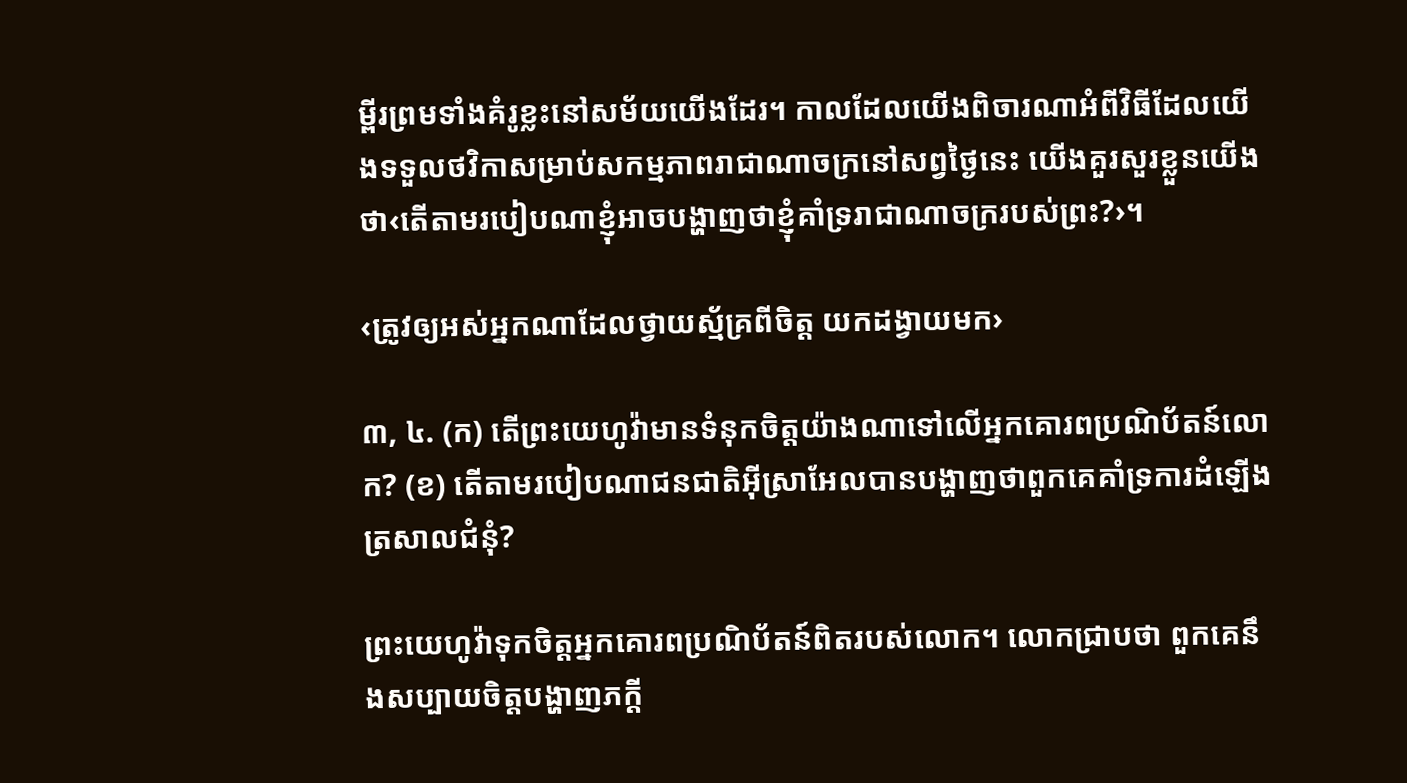ម្ពីរព្រមទាំងគំរូខ្លះនៅសម័យយើងដែរ។ កាលដែលយើងពិចារណាអំពីវិធីដែលយើងទទួលថវិកាសម្រាប់សកម្មភាពរាជាណាចក្រនៅសព្វថ្ងៃនេះ យើងគួរសួរខ្លួនយើងថា‹តើតាមរបៀបណាខ្ញុំអាចបង្ហាញថាខ្ញុំគាំទ្ររាជាណាចក្ររបស់ព្រះ?›។

‹ត្រូវឲ្យអស់អ្នកណាដែលថ្វាយស្ម័គ្រពីចិត្ត យកដង្វាយមក›

៣, ៤. (ក) តើព្រះយេហូវ៉ាមានទំនុកចិត្តយ៉ាងណាទៅលើអ្នកគោរពប្រណិប័តន៍លោក? (ខ) តើតាមរបៀបណាជនជាតិអ៊ីស្រាអែលបានបង្ហាញថាពួកគេគាំទ្រការដំឡើងត្រសាលជំនុំ?

ព្រះយេហូវ៉ាទុកចិត្តអ្នកគោរពប្រណិប័តន៍ពិតរបស់លោក។ លោកជ្រាបថា ពួកគេនឹងសប្បាយចិត្តបង្ហាញភក្ដី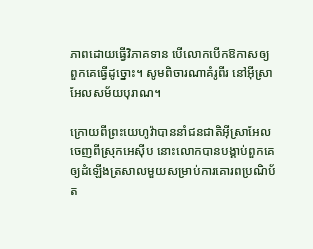ភាពដោយធ្វើវិភាគទាន បើលោកបើកឱកាសឲ្យពួកគេធ្វើដូច្នោះ។ សូមពិចារណាគំរូពីរ នៅអ៊ីស្រាអែលសម័យបុរាណ។

ក្រោយពីព្រះយេហូវ៉ាបាននាំជនជាតិអ៊ីស្រាអែលចេញពីស្រុកអេស៊ីប នោះលោកបានបង្គាប់ពួកគេឲ្យដំឡើងត្រសាលមួយសម្រាប់ការគោរពប្រណិប័ត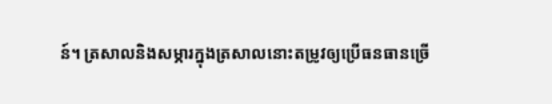ន៍។ ត្រសាលនិងសម្ភារក្នុងត្រសាលនោះតម្រូវឲ្យប្រើធនធានច្រើ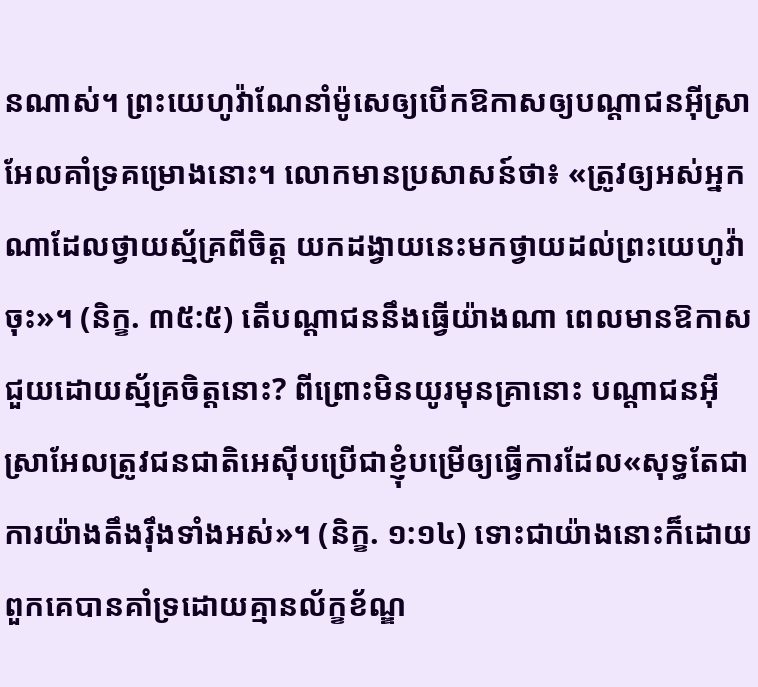នណាស់។ ព្រះយេហូវ៉ាណែនាំម៉ូសេឲ្យបើកឱកាសឲ្យបណ្ដាជនអ៊ីស្រាអែលគាំទ្រគម្រោងនោះ។ លោកមានប្រសាសន៍ថា៖ «ត្រូវឲ្យអស់អ្នកណាដែលថ្វាយស្ម័គ្រពីចិត្ត យកដង្វាយនេះមកថ្វាយដល់ព្រះយេហូវ៉ាចុះ»។ (និក្ខ. ៣៥:៥) តើបណ្ដាជននឹងធ្វើយ៉ាងណា ពេលមានឱកាសជួយដោយស្ម័គ្រចិត្តនោះ? ពីព្រោះមិនយូរមុនគ្រានោះ បណ្ដាជនអ៊ីស្រាអែលត្រូវជនជាតិអេស៊ីបប្រើជាខ្ញុំបម្រើឲ្យធ្វើការដែល«សុទ្ធតែជាការយ៉ាងតឹងរ៉ឹងទាំងអស់»។ (និក្ខ. ១:១៤) ទោះជាយ៉ាងនោះក៏ដោយ ពួកគេបានគាំទ្រដោយគ្មានល័ក្ខខ័ណ្ឌ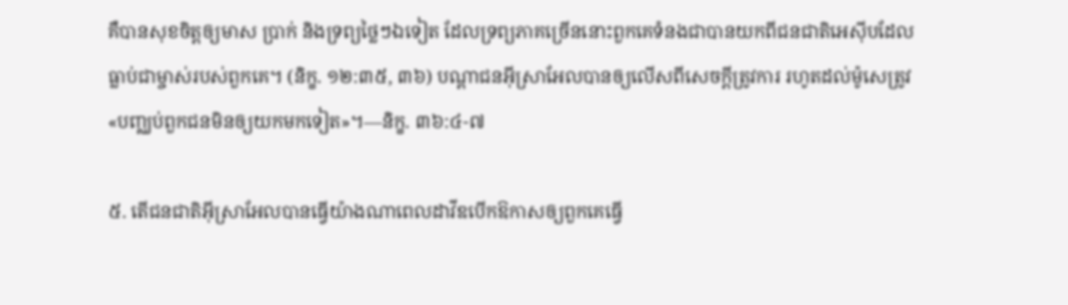គឺបានសុខចិត្តឲ្យមាស ប្រាក់ និងទ្រព្យថ្លៃៗឯទៀត ដែលទ្រព្យភាគច្រើននោះពួកគេទំនងជាបានយកពីជនជាតិអេស៊ីបដែលធ្លាប់ជាម្ចាស់របស់ពួកគេ។ (និក្ខ. ១២:៣៥, ៣៦) បណ្ដាជនអ៊ីស្រាអែលបានឲ្យលើសពីសេចក្ដីត្រូវការ រហូតដល់ម៉ូសេត្រូវ«បញ្ឈប់ពួកជនមិនឲ្យយកមកទៀត»។—និក្ខ. ៣៦:៤-៧

៥. តើជនជាតិអ៊ីស្រាអែលបានធ្វើយ៉ាងណាពេលដាវីឌបើកឱកាសឲ្យពួកគេធ្វើ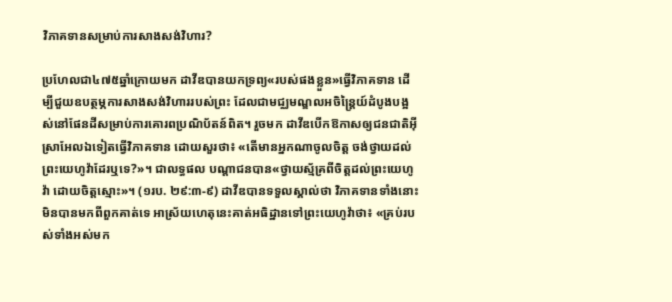វិភាគទានសម្រាប់ការសាងសង់វិហារ?

ប្រហែលជា៤៧៥ឆ្នាំក្រោយមក ដាវីឌបានយកទ្រព្យ«របស់ផងខ្លួន»ធ្វើវិភាគទាន ដើម្បីជួយឧបត្ថម្ភការសាងសង់វិហាររបស់ព្រះ ដែលជាមជ្ឈមណ្ឌលអចិន្ត្រៃយ៍ដំបូងបង្អស់នៅផែនដីសម្រាប់ការគោរពប្រណិប័តន៍ពិត។ រួចមក ដាវីឌបើកឱកាសឲ្យជនជាតិអ៊ីស្រាអែលឯទៀតធ្វើវិភាគទាន ដោយសួរថា៖ «តើមានអ្នកណាចូលចិត្ត ចង់ថ្វាយដល់ព្រះយេហូវ៉ាដែរឬទេ?»។ ជាលទ្ធផល បណ្ដាជនបាន«ថ្វាយស្ម័គ្រពីចិត្តដល់ព្រះយេហូវ៉ា ដោយចិត្តស្មោះ»។ (១រប. ២៩:៣-៩) ដាវីឌបានទទួលស្គាល់ថា វិភាគទានទាំងនោះមិនបានមកពីពួកគាត់ទេ អាស្រ័យហេតុនេះគាត់អធិដ្ឋានទៅព្រះយេហូវ៉ាថា៖ «គ្រប់របស់ទាំងអស់មក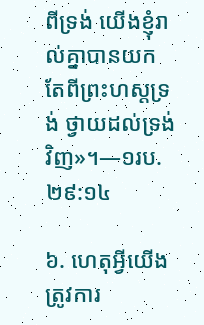ពីទ្រង់ យើងខ្ញុំរាល់គ្នាបានយកតែពីព្រះហស្តទ្រង់ ថ្វាយដល់ទ្រង់វិញ»។—១រប. ២៩:១៤

៦. ហេតុអ្វីយើងត្រូវការ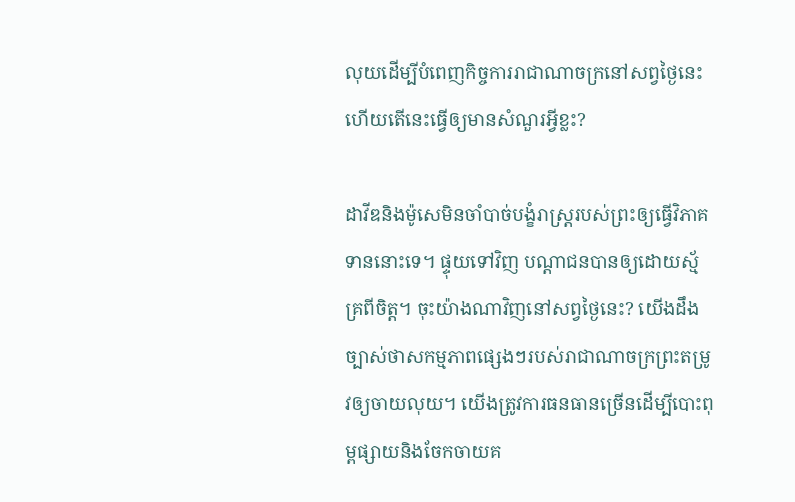លុយដើម្បីបំពេញកិច្ចការរាជាណាចក្រនៅសព្វថ្ងៃនេះ ហើយតើនេះធ្វើឲ្យមានសំណួរអ្វីខ្លះ?

ដាវីឌនិងម៉ូសេមិនចាំបាច់បង្ខំរាស្ត្ររបស់ព្រះឲ្យធ្វើវិភាគទាននោះទេ។ ផ្ទុយទៅវិញ បណ្ដាជនបានឲ្យដោយស្ម័គ្រពីចិត្ត។ ចុះយ៉ាងណាវិញនៅសព្វថ្ងៃនេះ? យើងដឹងច្បាស់ថាសកម្មភាពផ្សេងៗរបស់រាជាណាចក្រព្រះតម្រូវឲ្យចាយលុយ។ យើងត្រូវការធនធានច្រើនដើម្បីបោះពុម្ពផ្សាយនិងចែកចាយគ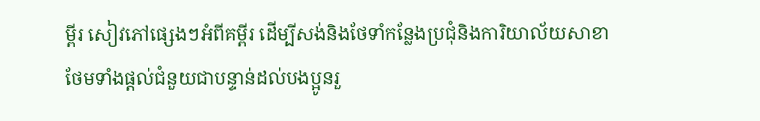ម្ពីរ សៀវភៅផ្សេងៗអំពីគម្ពីរ ដើម្បីសង់និងថែទាំកន្លែងប្រជុំនិងការិយាល័យសាខា ថែមទាំងផ្ដល់ជំនួយជាបន្ទាន់ដល់បងប្អូនរួ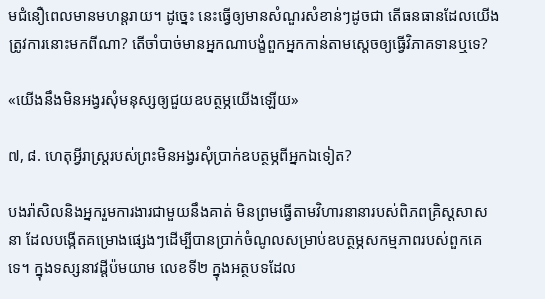មជំនឿពេលមានមហន្តរាយ។ ដូច្នេះ នេះធ្វើឲ្យមានសំណួរសំខាន់ៗដូចជា តើធនធានដែលយើងត្រូវការនោះមកពីណា? តើចាំបាច់មានអ្នកណាបង្ខំពួកអ្នកកាន់តាមស្តេចឲ្យធ្វើវិភាគទានឬទេ?

«យើងនឹងមិនអង្វរសុំមនុស្សឲ្យជួយឧបត្ថម្ភយើងឡើយ»

៧, ៨. ហេតុអ្វីរាស្ត្ររបស់ព្រះមិនអង្វរសុំប្រាក់ឧបត្ថម្ភពីអ្នកឯទៀត?

បងរ៉ាសិលនិងអ្នករួមការងារជាមួយនឹងគាត់ មិនព្រមធ្វើតាមវិហារនានារបស់ពិភពគ្រិស្តសាសនា ដែលបង្កើតគម្រោងផ្សេងៗដើម្បីបានប្រាក់ចំណូលសម្រាប់ឧបត្ថម្ភសកម្មភាពរបស់ពួកគេទេ។ ក្នុងទស្សនាវដ្ដីប៉មយាម លេខទី២ ក្នុងអត្ថបទដែល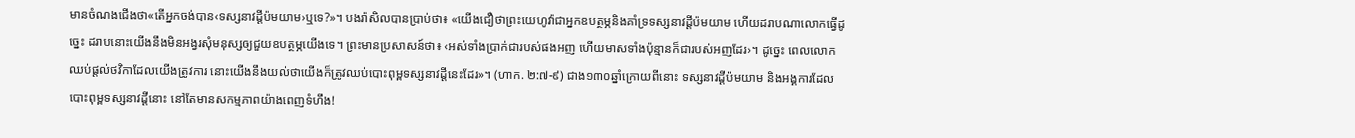មានចំណងជើងថា«តើអ្នកចង់បាន‹ទស្សនាវដ្ដីប៉មយាម›ឬទេ?»។ បងរ៉ាសិលបានប្រាប់ថា៖ «យើងជឿថាព្រះយេហូវ៉ាជាអ្នកឧបត្ថម្ភនិងគាំទ្រទស្សនាវដ្ដីប៉មយាម ហើយដរាបណាលោកធ្វើដូច្នេះ ដរាបនោះយើងនឹងមិនអង្វរសុំមនុស្សឲ្យជួយឧបត្ថម្ភយើងទេ។ ព្រះមានប្រសាសន៍ថា៖ ‹អស់ទាំងប្រាក់ជារបស់ផងអញ ហើយមាសទាំងប៉ុន្មានក៏ជារបស់អញដែរ›។ ដូច្នេះ ពេលលោកឈប់ផ្ដល់ថវិកាដែលយើងត្រូវការ នោះយើងនឹងយល់ថាយើងក៏ត្រូវឈប់បោះពុម្ពទស្សនាវដ្ដីនេះដែរ»។ (ហាក. ២:៧-៩) ជាង១៣០ឆ្នាំក្រោយពីនោះ ទស្សនាវដ្ដីប៉មយាម និងអង្គការដែលបោះពុម្ពទស្សនាវដ្ដីនោះ នៅតែមានសកម្មភាពយ៉ាងពេញទំហឹង!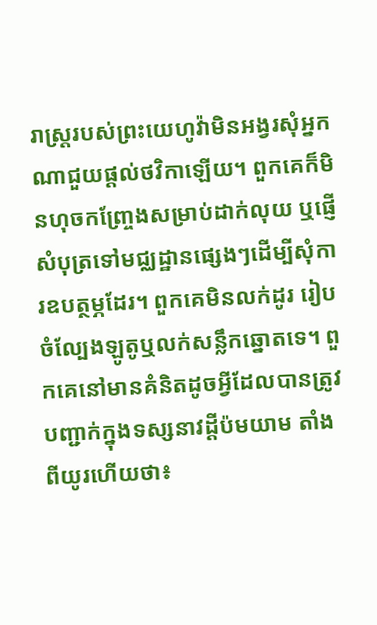រាស្ត្ររបស់ព្រះយេហូវ៉ាមិនអង្វរសុំអ្នកណាជួយផ្ដល់ថវិកាឡើយ។ ពួកគេក៏មិនហុចកញ្ច្រែងសម្រាប់ដាក់លុយ ឬផ្ញើសំបុត្រទៅមជ្ឈដ្ឋានផ្សេងៗដើម្បីសុំការឧបត្ថម្ភដែរ។ ពួកគេមិនលក់ដូរ រៀបចំល្បែងឡូតូឬលក់សន្លឹកឆ្នោតទេ។ ពួកគេនៅមានគំនិតដូចអ្វីដែលបានត្រូវបញ្ជាក់ក្នុងទស្សនាវដ្ដីប៉មយាម តាំងពីយូរហើយថា៖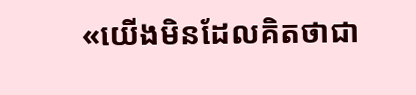«យើងមិនដែលគិតថាជា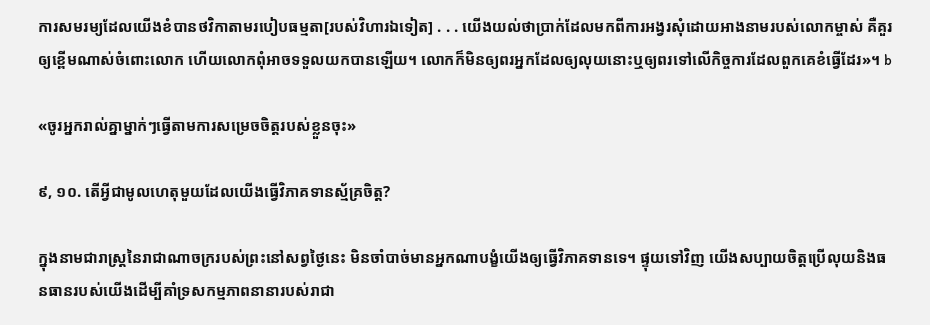ការសមរម្យដែលយើងខំបានថវិកាតាមរបៀបធម្មតា[របស់វិហារឯទៀត] . . . យើងយល់ថាប្រាក់ដែលមកពីការអង្វរសុំដោយអាងនាមរបស់លោកម្ចាស់ គឺគួរឲ្យខ្ពើមណាស់ចំពោះលោក ហើយលោកពុំអាចទទួលយកបានឡើយ។ លោកក៏មិនឲ្យពរអ្នកដែលឲ្យលុយនោះឬឲ្យពរទៅលើកិច្ចការដែលពួកគេខំធ្វើដែរ»។ b

«ចូរអ្នករាល់គ្នាម្នាក់ៗធ្វើតាមការសម្រេចចិត្តរបស់ខ្លួនចុះ»

៩, ១០. តើអ្វីជាមូលហេតុមួយដែលយើងធ្វើវិភាគទានស្ម័គ្រចិត្ត?

ក្នុងនាមជារាស្ត្រនៃរាជាណាចក្ររបស់ព្រះនៅសព្វថ្ងៃនេះ មិនចាំបាច់មានអ្នកណាបង្ខំយើងឲ្យធ្វើវិភាគទានទេ។ ផ្ទុយទៅវិញ យើងសប្បាយចិត្តប្រើលុយនិងធនធានរបស់យើងដើម្បីគាំទ្រសកម្មភាពនានារបស់រាជា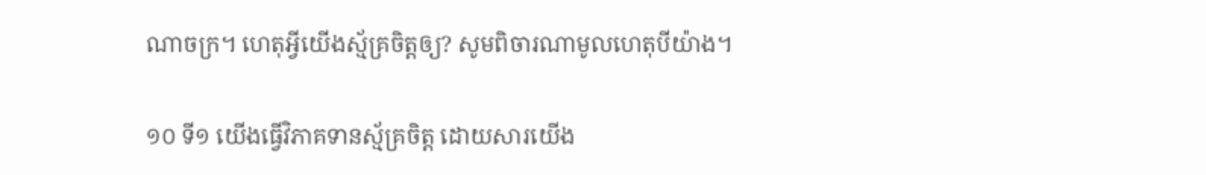ណាចក្រ។ ហេតុអ្វីយើងស្ម័គ្រចិត្តឲ្យ? សូមពិចារណាមូលហេតុបីយ៉ាង។

១០ ទី១ យើងធ្វើវិភាគទានស្ម័គ្រចិត្ត ដោយសារយើង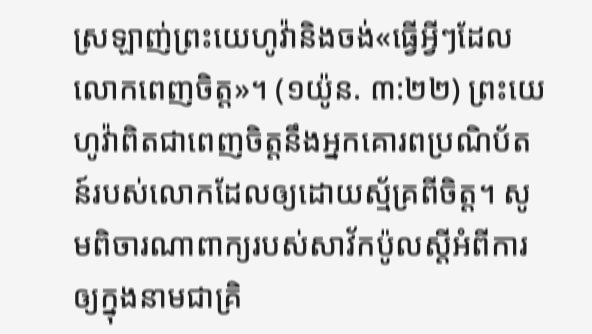ស្រឡាញ់ព្រះយេហូវ៉ានិងចង់«ធ្វើអ្វីៗដែលលោកពេញចិត្ត»។ (១យ៉ូន. ៣:២២) ព្រះយេហូវ៉ាពិតជាពេញចិត្តនឹងអ្នកគោរពប្រណិប័តន៍របស់លោកដែលឲ្យដោយស្ម័គ្រពីចិត្ត។ សូមពិចារណាពាក្យរបស់សាវ័កប៉ូលស្តីអំពីការឲ្យក្នុងនាមជាគ្រិ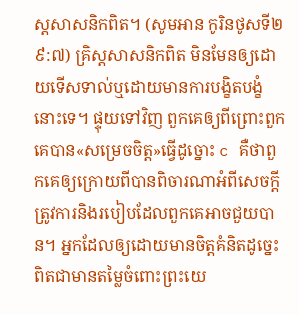ស្តសាសនិកពិត។ (សូមអាន កូរិនថូសទី២ ៩:៧) គ្រិស្តសាសនិកពិត មិនមែនឲ្យដោយទើសទាល់ឬដោយមានការបង្ខិតបង្ខំនោះទេ។ ផ្ទុយទៅវិញ ពួកគេឲ្យពីព្រោះពួកគេបាន«សម្រេចចិត្ត»ធ្វើដូច្នោះ c គឺថាពួកគេឲ្យក្រោយពីបានពិចារណាអំពីសេចក្ដីត្រូវការនិងរបៀបដែលពួកគេអាចជួយបាន។ អ្នកដែលឲ្យដោយមានចិត្តគំនិតដូច្នេះ ពិតជាមានតម្លៃចំពោះព្រះយេ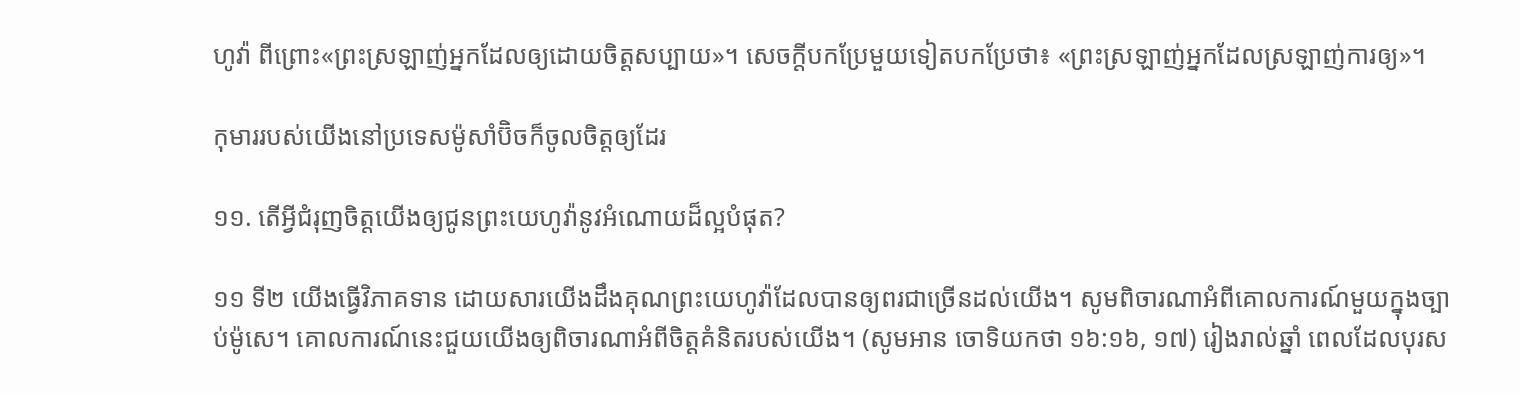ហូវ៉ា ពីព្រោះ«ព្រះស្រឡាញ់អ្នកដែលឲ្យដោយចិត្តសប្បាយ»។ សេចក្ដីបកប្រែមួយទៀតបកប្រែថា៖ «ព្រះស្រឡាញ់អ្នកដែលស្រឡាញ់ការឲ្យ»។

កុមាររបស់យើងនៅប្រទេសម៉ូសាំប៊ិចក៏ចូលចិត្តឲ្យដែរ

១១. តើអ្វីជំរុញចិត្តយើងឲ្យជូនព្រះយេហូវ៉ានូវអំណោយដ៏ល្អបំផុត?

១១ ទី២ យើងធ្វើវិភាគទាន ដោយសារយើងដឹងគុណព្រះយេហូវ៉ាដែលបានឲ្យពរជាច្រើនដល់យើង។ សូមពិចារណាអំពីគោលការណ៍មួយក្នុងច្បាប់ម៉ូសេ។ គោលការណ៍នេះជួយយើងឲ្យពិចារណាអំពីចិត្តគំនិតរបស់យើង។ (សូមអាន ចោទិយកថា ១៦:១៦, ១៧) រៀងរាល់ឆ្នាំ ពេលដែលបុរស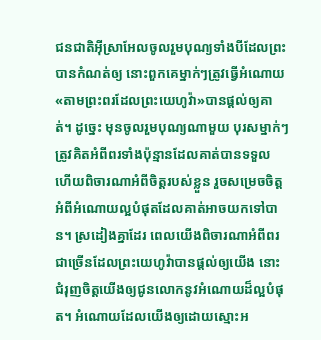ជនជាតិអ៊ីស្រាអែលចូលរួមបុណ្យទាំងបីដែលព្រះបានកំណត់ឲ្យ នោះពួកគេម្នាក់ៗត្រូវធ្វើអំណោយ«តាមព្រះពរដែលព្រះយេហូវ៉ា»បានផ្ដល់ឲ្យគាត់។ ដូច្នេះ មុនចូលរួមបុណ្យណាមួយ បុរសម្នាក់ៗត្រូវគិតអំពីពរទាំងប៉ុន្មានដែលគាត់បានទទួល ហើយពិចារណាអំពីចិត្តរបស់ខ្លួន រួចសម្រេចចិត្តអំពីអំណោយល្អបំផុតដែលគាត់អាចយកទៅបាន។ ស្រដៀងគ្នាដែរ ពេលយើងពិចារណាអំពីពរជាច្រើនដែលព្រះយេហូវ៉ាបានផ្ដល់ឲ្យយើង នោះជំរុញចិត្តយើងឲ្យជូនលោកនូវអំណោយដ៏ល្អបំផុត។ អំណោយដែលយើងឲ្យដោយស្មោះអ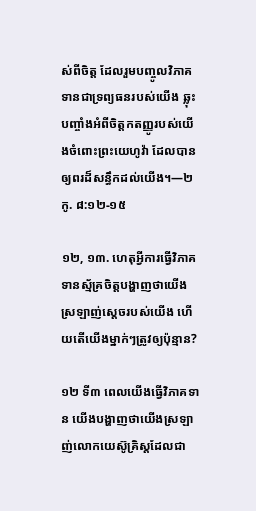ស់ពីចិត្ត ដែលរួមបញ្ចូលវិភាគទានជាទ្រព្យធនរបស់យើង ឆ្លុះបញ្ចាំងអំពីចិត្តកតញ្ញូរបស់យើងចំពោះព្រះយេហូវ៉ា ដែលបានឲ្យពរដ៏សន្ធឹកដល់យើង។—២កូ. ៨:១២-១៥

១២, ១៣. ហេតុអ្វីការធ្វើវិភាគទានស្ម័គ្រចិត្តបង្ហាញថាយើងស្រឡាញ់ស្តេចរបស់យើង ហើយតើយើងម្នាក់ៗត្រូវឲ្យប៉ុន្មាន?

១២ ទី៣ ពេលយើងធ្វើវិភាគទាន យើងបង្ហាញថាយើងស្រឡាញ់លោកយេស៊ូគ្រិស្តដែលជា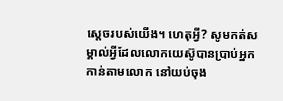ស្តេចរបស់យើង។ ហេតុអ្វី? សូមកត់សម្គាល់អ្វីដែលលោកយេស៊ូបានប្រាប់អ្នកកាន់តាមលោក នៅយប់ចុង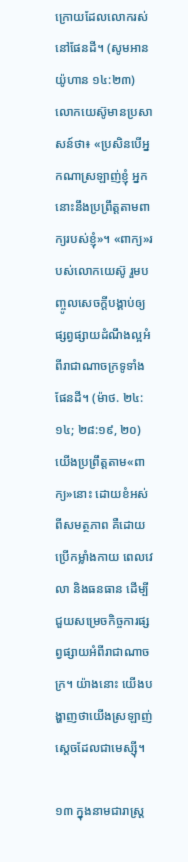ក្រោយដែលលោករស់នៅផែនដី។ (សូមអាន យ៉ូហាន ១៤:២៣) លោកយេស៊ូមានប្រសាសន៍ថា៖ «ប្រសិនបើអ្នកណាស្រឡាញ់ខ្ញុំ អ្នកនោះនឹងប្រព្រឹត្តតាមពាក្យរបស់ខ្ញុំ»។ «ពាក្យ»របស់លោកយេស៊ូ រួមបញ្ចូលសេចក្ដីបង្គាប់ឲ្យផ្សព្វផ្សាយដំណឹងល្អអំពីរាជាណាចក្រទូទាំងផែនដី។ (ម៉ាថ. ២៤:១៤; ២៨:១៩, ២០) យើងប្រព្រឹត្តតាម«ពាក្យ»នោះ ដោយខំអស់ពីសមត្ថភាព គឺដោយប្រើកម្លាំងកាយ ពេលវេលា និងធនធាន ដើម្បីជួយសម្រេចកិច្ចការផ្សព្វផ្សាយអំពីរាជាណាចក្រ។ យ៉ាងនោះ យើងបង្ហាញថាយើងស្រឡាញ់ស្តេចដែលជាមេស្ស៊ី។

១៣ ក្នុងនាមជារាស្ត្រ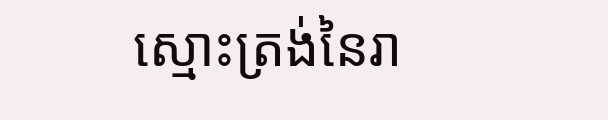ស្មោះត្រង់នៃរា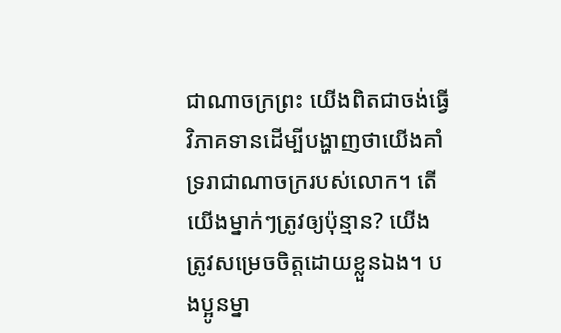ជាណាចក្រព្រះ យើងពិតជាចង់ធ្វើវិភាគទានដើម្បីបង្ហាញថាយើងគាំទ្ររាជាណាចក្ររបស់លោក។ តើយើងម្នាក់ៗត្រូវឲ្យប៉ុន្មាន? យើងត្រូវសម្រេចចិត្តដោយខ្លួនឯង។ បងប្អូនម្នា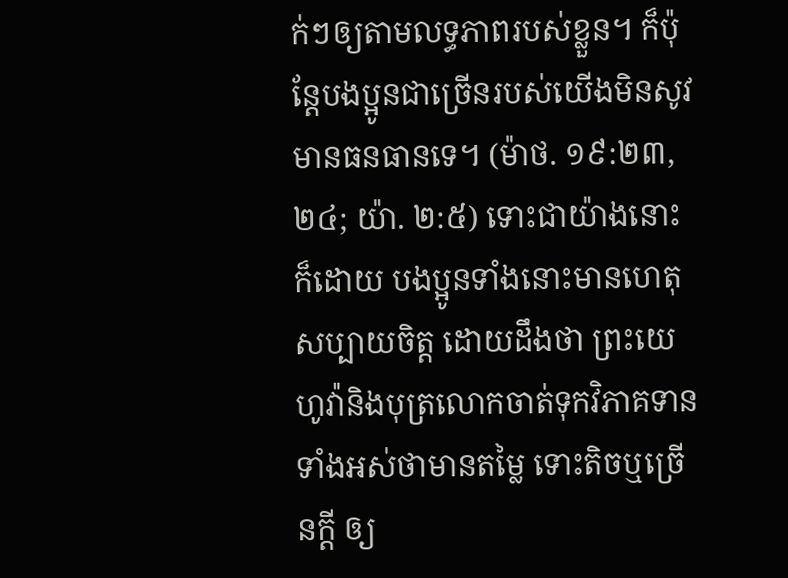ក់ៗឲ្យតាមលទ្ធភាពរបស់ខ្លួន។ ក៏ប៉ុន្តែបងប្អូនជាច្រើនរបស់យើងមិនសូវមានធនធានទេ។ (ម៉ាថ. ១៩:២៣, ២៤; យ៉ា. ២:៥) ទោះជាយ៉ាងនោះក៏ដោយ បងប្អូនទាំងនោះមានហេតុសប្បាយចិត្ត ដោយដឹងថា ព្រះយេហូវ៉ានិងបុត្រលោកចាត់ទុកវិភាគទានទាំងអស់ថាមានតម្លៃ ទោះតិចឬច្រើនក្ដី ឲ្យ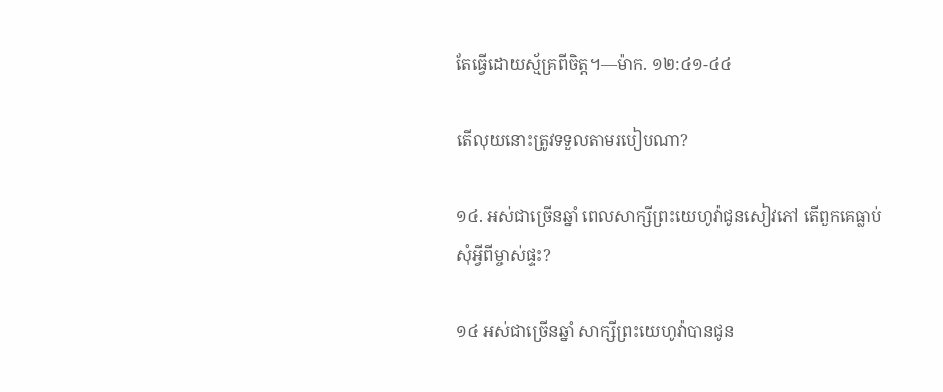តែធ្វើដោយស្ម័គ្រពីចិត្ត។—ម៉ាក. ១២:៤១-៤៤

តើលុយនោះត្រូវទទួលតាមរបៀបណា?

១៤. អស់ជាច្រើនឆ្នាំ ពេលសាក្សីព្រះយេហូវ៉ាជូនសៀវភៅ តើពួកគេធ្លាប់សុំអ្វីពីម្ចាស់ផ្ទះ?

១៤ អស់ជាច្រើនឆ្នាំ សាក្សីព្រះយេហូវ៉ាបានជូន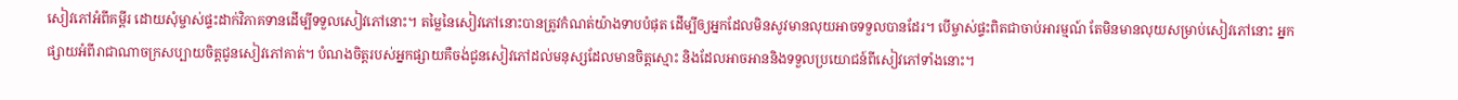សៀវភៅអំពីគម្ពីរ ដោយសុំម្ចាស់ផ្ទះដាក់វិភាគទានដើម្បីទទួលសៀវភៅនោះ។ តម្លៃនៃសៀវភៅនោះបានត្រូវកំណត់យ៉ាងទាបបំផុត ដើម្បីឲ្យអ្នកដែលមិនសូវមានលុយអាចទទួលបានដែរ។ បើម្ចាស់ផ្ទះពិតជាចាប់អារម្មណ៍ តែមិនមានលុយសម្រាប់សៀវភៅនោះ អ្នកផ្សាយអំពីរាជាណាចក្រសប្បាយចិត្តជូនសៀវភៅគាត់។ បំណងចិត្តរបស់អ្នកផ្សាយគឺចង់ជូនសៀវភៅដល់មនុស្សដែលមានចិត្តស្មោះ និងដែលអាចអាននិងទទួលប្រយោជន៍ពីសៀវភៅទាំងនោះ។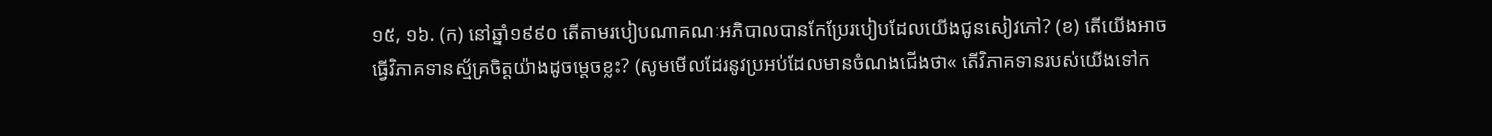១៥, ១៦. (ក) នៅឆ្នាំ១៩៩០ តើតាមរបៀបណាគណៈអភិបាលបានកែប្រែរបៀបដែលយើងជូនសៀវភៅ? (ខ) តើយើងអាចធ្វើវិភាគទានស្ម័គ្រចិត្តយ៉ាងដូចម្ដេចខ្លះ? (សូមមើលដែរនូវប្រអប់ដែលមានចំណងជើងថា« តើវិភាគទានរបស់យើងទៅក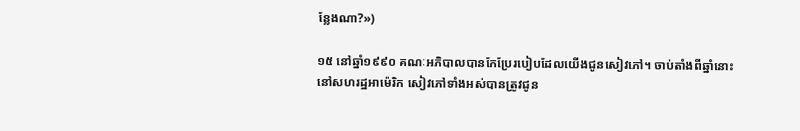ន្លែងណា?»)

១៥ នៅឆ្នាំ១៩៩០ គណៈអភិបាលបានកែប្រែរបៀបដែលយើងជូនសៀវភៅ។ ចាប់តាំងពីឆ្នាំនោះនៅសហរដ្ឋអាម៉េរិក សៀវភៅទាំងអស់បានត្រូវជូន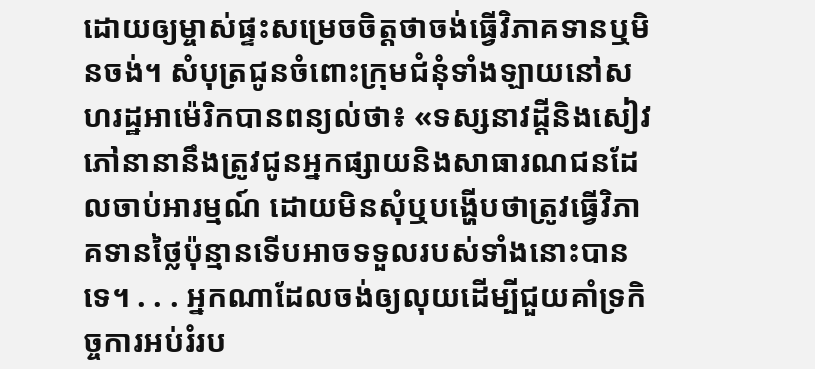ដោយឲ្យម្ចាស់ផ្ទះសម្រេចចិត្តថាចង់ធ្វើវិភាគទានឬមិនចង់។ សំបុត្រជូនចំពោះក្រុមជំនុំទាំងឡាយនៅសហរដ្ឋអាម៉េរិកបានពន្យល់ថា៖ «ទស្សនាវដ្ដីនិងសៀវភៅនានានឹងត្រូវជូនអ្នកផ្សាយនិងសាធារណជនដែលចាប់អារម្មណ៍ ដោយមិនសុំឬបង្ហើបថាត្រូវធ្វើវិភាគទានថ្លៃប៉ុន្មានទើបអាចទទួលរបស់ទាំងនោះបានទេ។ . . . អ្នកណាដែលចង់ឲ្យលុយដើម្បីជួយគាំទ្រកិច្ចការអប់រំរប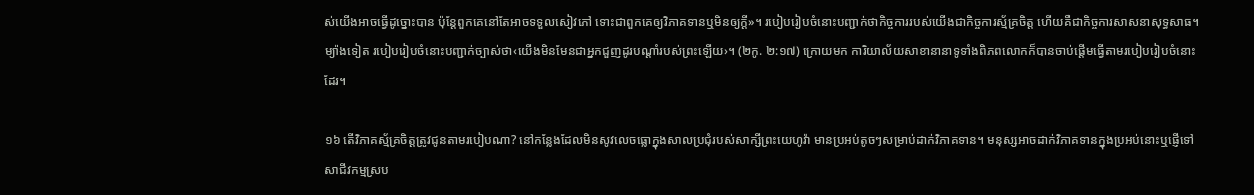ស់យើងអាចធ្វើដូច្នោះបាន ប៉ុន្តែពួកគេនៅតែអាចទទួលសៀវភៅ ទោះជាពួកគេឲ្យវិភាគទានឬមិនឲ្យក្ដី»។ របៀបរៀបចំនោះបញ្ជាក់ថាកិច្ចការរបស់យើងជាកិច្ចការស្ម័គ្រចិត្ត ហើយគឺជាកិច្ចការសាសនាសុទ្ធសាធ។ ម្យ៉ាងទៀត របៀបរៀបចំនោះបញ្ជាក់ច្បាស់ថា‹យើងមិនមែនជាអ្នកជួញដូរបណ្ដាំរបស់ព្រះឡើយ›។ (២កូ. ២:១៧) ក្រោយមក ការិយាល័យសាខានានាទូទាំងពិភពលោកក៏បានចាប់ផ្ដើមធ្វើតាមរបៀបរៀបចំនោះដែរ។

១៦ តើវិភាគស្ម័គ្រចិត្តត្រូវជូនតាមរបៀបណា? នៅកន្លែងដែលមិនសូវលេចធ្លោក្នុងសាលប្រជុំរបស់សាក្សីព្រះយេហូវ៉ា មានប្រអប់តូចៗសម្រាប់ដាក់វិភាគទាន។ មនុស្សអាចដាក់វិភាគទានក្នុងប្រអប់នោះឬផ្ញើទៅសាជីវកម្មស្រប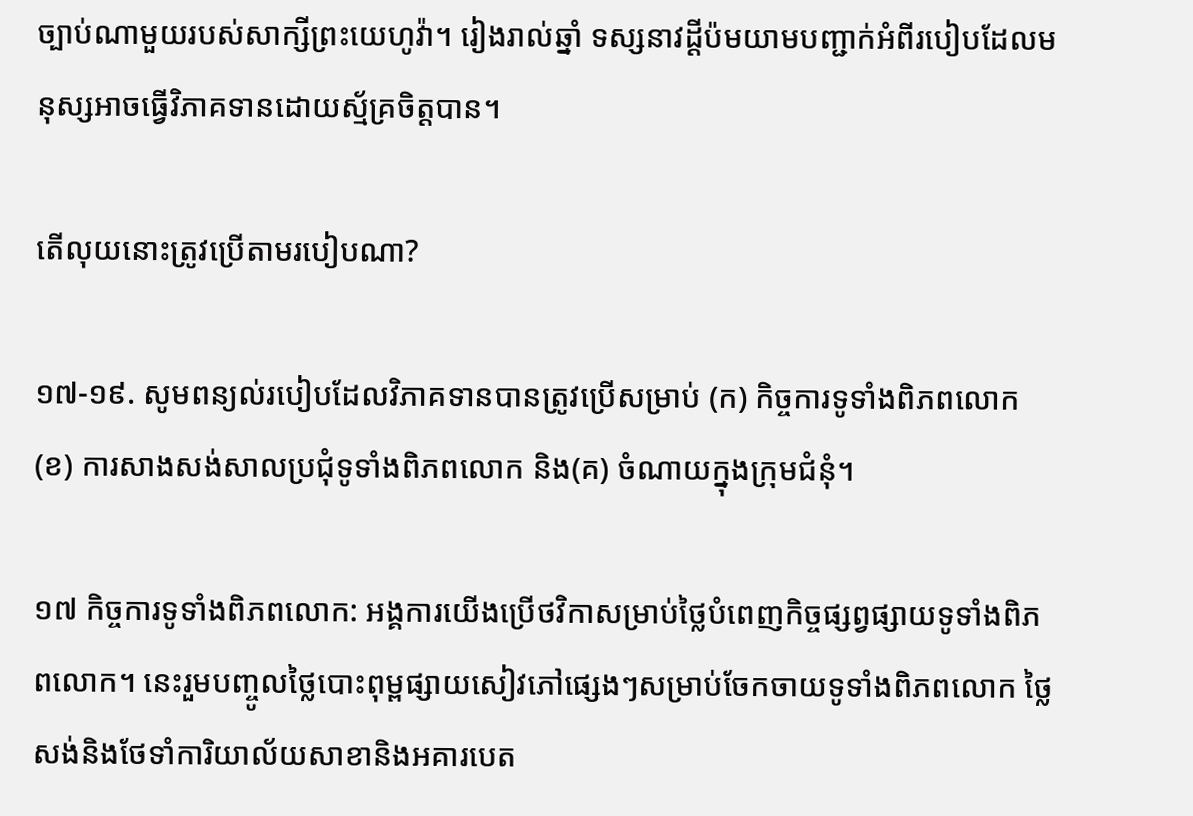ច្បាប់ណាមួយរបស់សាក្សីព្រះយេហូវ៉ា។ រៀងរាល់ឆ្នាំ ទស្សនាវដ្ដីប៉មយាមបញ្ជាក់អំពីរបៀបដែលមនុស្សអាចធ្វើវិភាគទានដោយស្ម័គ្រចិត្តបាន។

តើលុយនោះត្រូវប្រើតាមរបៀបណា?

១៧-១៩. សូមពន្យល់របៀបដែលវិភាគទានបានត្រូវប្រើសម្រាប់ (ក) កិច្ចការទូទាំងពិភពលោក (ខ) ការសាងសង់សាលប្រជុំទូទាំងពិភពលោក និង(គ) ចំណាយក្នុងក្រុមជំនុំ។

១៧ កិច្ចការទូទាំងពិភពលោក: អង្គការយើងប្រើថវិកាសម្រាប់ថ្លៃបំពេញកិច្ចផ្សព្វផ្សាយទូទាំងពិភពលោក។ នេះរួមបញ្ចូលថ្លៃបោះពុម្ពផ្សាយសៀវភៅផ្សេងៗសម្រាប់ចែកចាយទូទាំងពិភពលោក ថ្លៃសង់និងថែទាំការិយាល័យសាខានិងអគារបេត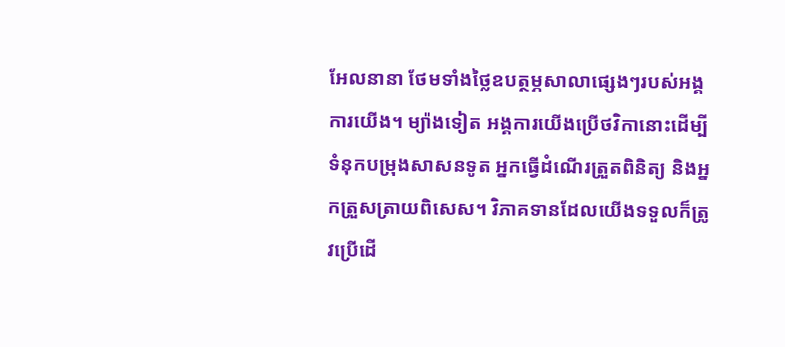អែលនានា ថែមទាំងថ្លៃឧបត្ថម្ភសាលាផ្សេងៗរបស់អង្គការយើង។ ម្យ៉ាងទៀត អង្គការយើងប្រើថវិកានោះដើម្បីទំនុកបម្រុងសាសនទូត អ្នកធ្វើដំណើរត្រួតពិនិត្យ និងអ្នកត្រួសត្រាយពិសេស។ វិភាគទានដែលយើងទទួលក៏ត្រូវប្រើដើ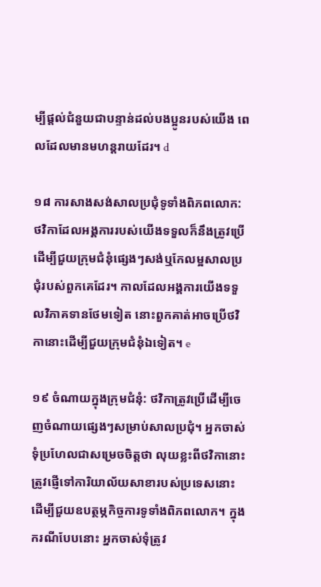ម្បីផ្ដល់ជំនួយជាបន្ទាន់ដល់បងប្អូនរបស់យើង ពេលដែលមានមហន្តរាយដែរ។ d

១៨ ការសាងសង់សាលប្រជុំទូទាំងពិភពលោក: ថវិកាដែលអង្គការរបស់យើងទទួលក៏នឹងត្រូវប្រើដើម្បីជួយក្រុមជំនុំផ្សេងៗសង់ឬកែលម្អសាលប្រជុំរបស់ពួកគេដែរ។ កាលដែលអង្គការយើងទទួលវិភាគទានថែមទៀត នោះពួកគាត់អាចប្រើថវិកានោះដើម្បីជួយក្រុមជំនុំឯទៀត។ e

១៩ ចំណាយក្នុងក្រុមជំនុំ: ថវិកាត្រូវប្រើដើម្បីចេញចំណាយផ្សេងៗសម្រាប់សាលប្រជុំ។ អ្នកចាស់ទុំប្រហែលជាសម្រេចចិត្តថា លុយខ្លះពីថវិកានោះត្រូវផ្ញើទៅការិយាល័យសាខារបស់ប្រទេសនោះ ដើម្បីជួយឧបត្ថម្ភកិច្ចការទូទាំងពិភពលោក។ ក្នុងករណីបែបនោះ អ្នកចាស់ទុំត្រូវ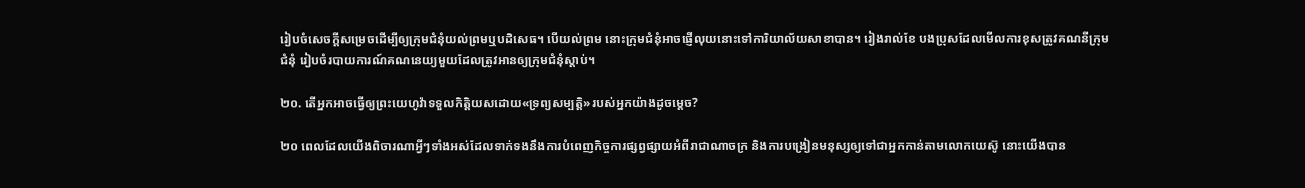រៀបចំសេចក្ដីសម្រេចដើម្បីឲ្យក្រុមជំនុំយល់ព្រមឬបដិសេធ។ បើយល់ព្រម នោះក្រុមជំនុំអាចផ្ញើលុយនោះទៅការិយាល័យសាខាបាន។ រៀងរាល់ខែ បងប្រុសដែលមើលការខុសត្រូវគណនីក្រុមជំនុំ រៀបចំរបាយការណ៍គណនេយ្យមួយដែលត្រូវអានឲ្យក្រុមជំនុំស្ដាប់។

២០. តើអ្នកអាចធ្វើឲ្យព្រះយេហូវ៉ាទទួលកិត្ដិយសដោយ«ទ្រព្យសម្បត្ដិ»របស់អ្នកយ៉ាងដូចម្ដេច?

២០ ពេលដែលយើងពិចារណាអ្វីៗទាំងអស់ដែលទាក់ទងនឹងការបំពេញកិច្ចការផ្សព្វផ្សាយអំពីរាជាណាចក្រ និងការបង្រៀនមនុស្សឲ្យទៅជាអ្នកកាន់តាមលោកយេស៊ូ នោះយើងបាន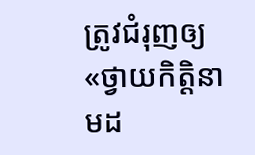ត្រូវជំរុញឲ្យ«ថ្វាយកិត្ដិនាមដ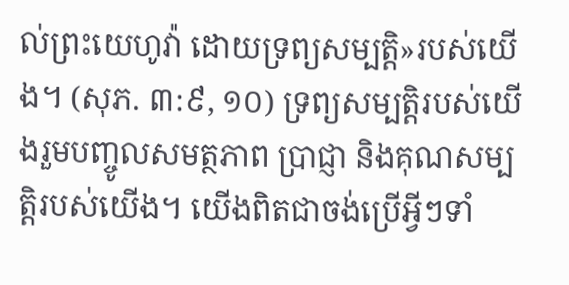ល់ព្រះយេហូវ៉ា ដោយទ្រព្យសម្បត្ដិ»របស់យើង។ (សុភ. ៣:៩, ១០) ទ្រព្យសម្បត្ដិរបស់យើងរួមបញ្ចូលសមត្ថភាព ប្រាជ្ញា និងគុណសម្បត្ដិរបស់យើង។ យើងពិតជាចង់ប្រើអ្វីៗទាំ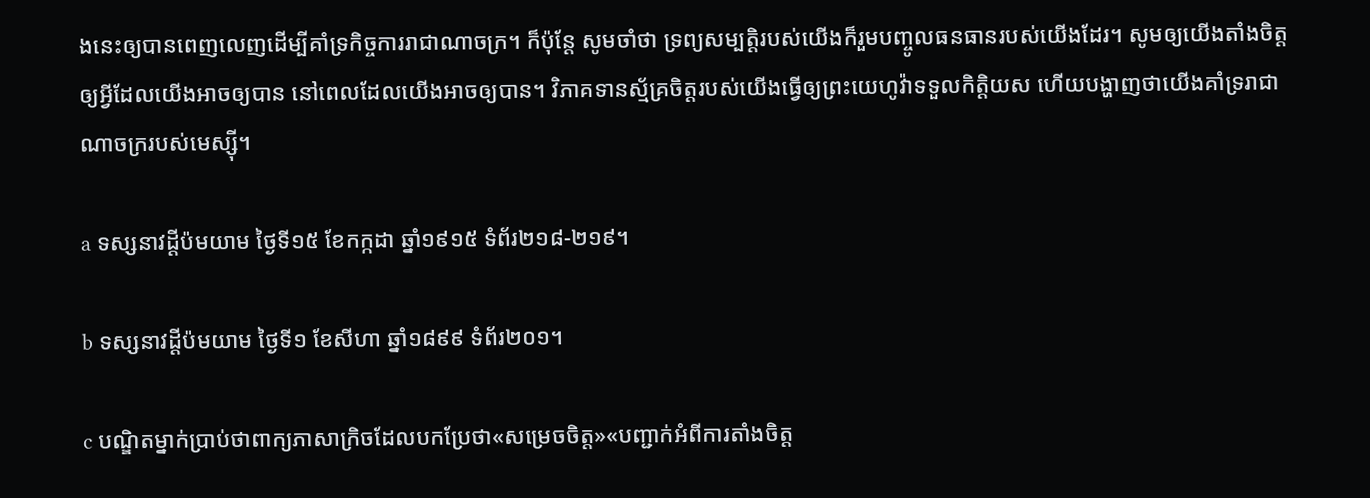ងនេះឲ្យបានពេញលេញដើម្បីគាំទ្រកិច្ចការរាជាណាចក្រ។ ក៏ប៉ុន្តែ សូមចាំថា ទ្រព្យសម្បត្ដិរបស់យើងក៏រួមបញ្ចូលធនធានរបស់យើងដែរ។ សូមឲ្យយើងតាំងចិត្តឲ្យអ្វីដែលយើងអាចឲ្យបាន នៅពេលដែលយើងអាចឲ្យបាន។ វិភាគទានស្ម័គ្រចិត្តរបស់យើងធ្វើឲ្យព្រះយេហូវ៉ាទទួលកិត្ដិយស ហើយបង្ហាញថាយើងគាំទ្ររាជាណាចក្ររបស់មេស្ស៊ី។

a ទស្សនាវដ្ដីប៉មយាម ថ្ងៃទី១៥ ខែកក្កដា ឆ្នាំ១៩១៥ ទំព័រ២១៨-២១៩។

b ទស្សនាវដ្ដីប៉មយាម ថ្ងៃទី១ ខែសីហា ឆ្នាំ១៨៩៩ ទំព័រ២០១។

c បណ្ឌិតម្នាក់ប្រាប់ថាពាក្យភាសាក្រិចដែលបកប្រែថា«សម្រេចចិត្ត»«បញ្ជាក់អំពីការតាំងចិត្ត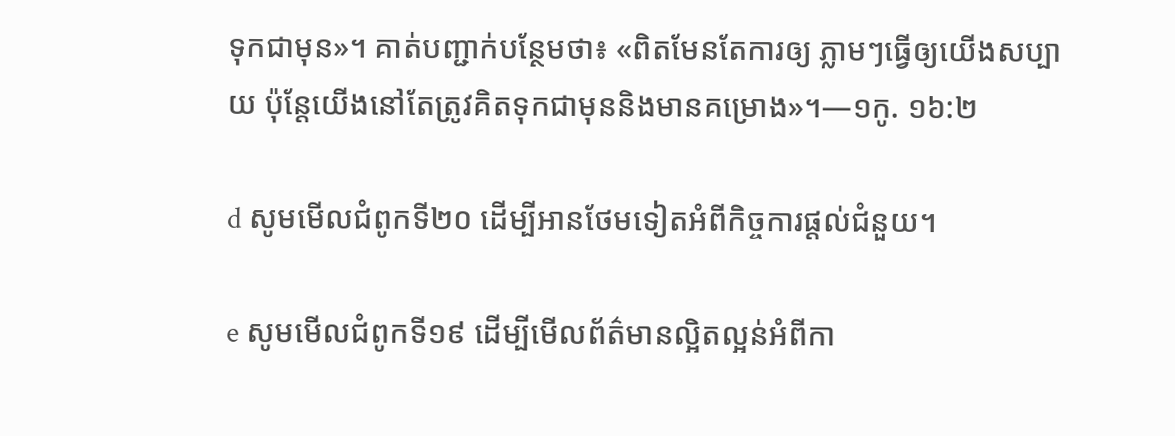ទុកជាមុន»។ គាត់បញ្ជាក់បន្ថែមថា៖ «ពិតមែនតែការឲ្យ ភ្លាមៗធ្វើឲ្យយើងសប្បាយ ប៉ុន្តែយើងនៅតែត្រូវគិតទុកជាមុននិងមានគម្រោង»។—១កូ. ១៦:២

d សូមមើលជំពូកទី២០ ដើម្បីអានថែមទៀតអំពីកិច្ចការផ្ដល់ជំនួយ។

e សូមមើលជំពូកទី១៩ ដើម្បីមើលព័ត៌មានល្អិតល្អន់អំពីកា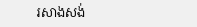រសាងសង់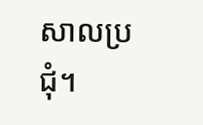សាលប្រជុំ។